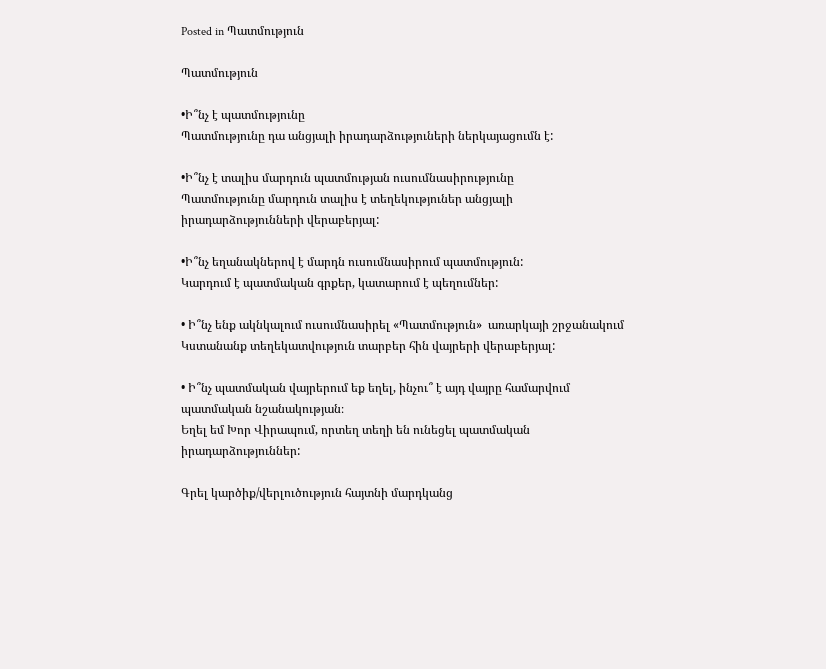Posted in Պատմություն

Պատմություն

•Ի՞նչ է պատմությունը
Պատմությունը դա անցյալի իրադարձություների ներկայացումն է:

•Ի՞նչ է տալիս մարդուն պատմության ուսումնասիրությունը
Պատմությունը մարդուն տալիս է տեղեկություներ անցյալի իրադարձությունների վերաբերյալ:

•Ի՞նչ եղանակներով է մարդն ուսումնասիրում պատմություն:
Կարդում է պատմական գրքեր, կատարում է պեղումներ:

• Ի՞նչ ենք ակնկալում ուսումնասիրել «Պատմություն»  առարկայի շրջանակում
Կստանանք տեղեկատվություն տարբեր հին վայրերի վերաբերյալ:

• Ի՞նչ պատմական վայրերում եք եղել, ինչու՞ է այդ վայրը համարվում պատմական նշանակության։
Եղել եմ Խոր Վիրապում, որտեղ տեղի են ունեցել պատմական իրադարձություններ:

Գրել կարծիք/վերլուծություն հայտնի մարդկանց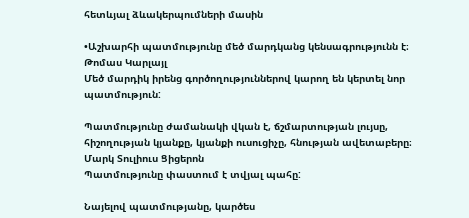հետևյալ ձևակերպումների մասին

•Աշխարհի պատմությունը մեծ մարդկանց կենսագրությունն է։ Թոմաս Կարլայլ
Մեծ մարդիկ իրենց գործողություններով կարող են կերտել նոր պատմություն:

Պատմությունը ժամանակի վկան է, ճշմարտության լույսը, հիշողության կյանքը, կյանքի ուսուցիչը, հնության ավետաբերը։ Մարկ Տուլիուս Ցիցերոն
Պատմությունը փաստում է տվյալ պահը:

Նայելով պատմությանը, կարծես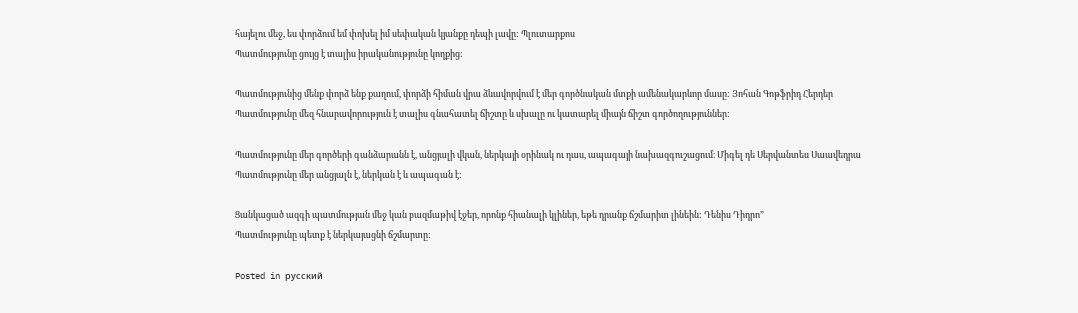հայելու մեջ, ես փորձում եմ փոխել իմ սեփական կյանքը դեպի լավը: Պլուտարքոս
Պատմությունը ցույց է տալիս իրականությունը կողքից:

Պատմությունից մենք փորձ ենք քաղում, փորձի հիման վրա ձևավորվում է մեր գործնական մտքի ամենակարևոր մասը: Յոհան Գոթֆրիդ Հերդեր
Պատմությունը մեզ հնարավորություն է տալիս գնահատել ճիշտը և սխալը ու կատարել միայն ճիշտ գործողություններ:

Պատմությունը մեր գործերի գանձարանն է, անցյալի վկան, ներկայի օրինակ ու դաս, ապագայի նախազգուշացում։ Միգել դե Սերվանտես Սաավեդրա
Պատմությունը մեր անցյալն է, ներկան է և ապագան է:

Ցանկացած ազգի պատմության մեջ կան բազմաթիվ էջեր, որոնք հիանալի կլիներ, եթե դրանք ճշմարիտ լինեին: Դենիս Դիդրո”
Պատմությունը պետք է ներկայացնի ճշմարտը:

Posted in русский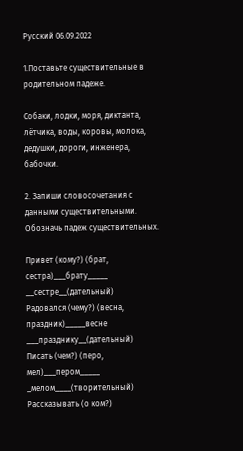Русский 06.09.2022

1.Поставьте существительные в родительном падеже.

Собаки, лодки, моря, диктанта, лётчика, воды, коровы, молока, дедушки, дороги, инженера, бабочки.

2. Запиши словосочетания с данными существительными. Обозначь падеж существительных.

Привет (кому?) (брат, сестра)___брату_____ __сестре__(дательный)
Радовался (чему?) (весна, праздник)_____весне ___празднику__(дательный)
Писать (чем?) (перо, мел)___пером_____ _мелом____(творительный)
Рассказывать (о ком?)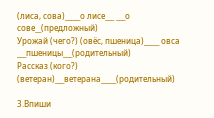(лиса, сова)_____о лисе___ ___о сове__(предложный)
Урожай (чего?) (овёс, пшеница)_____ овса ___пшеницы___(родительный)
Рассказ (кого?) (ветеран)___ветерана_____(родительный)

3.Впиши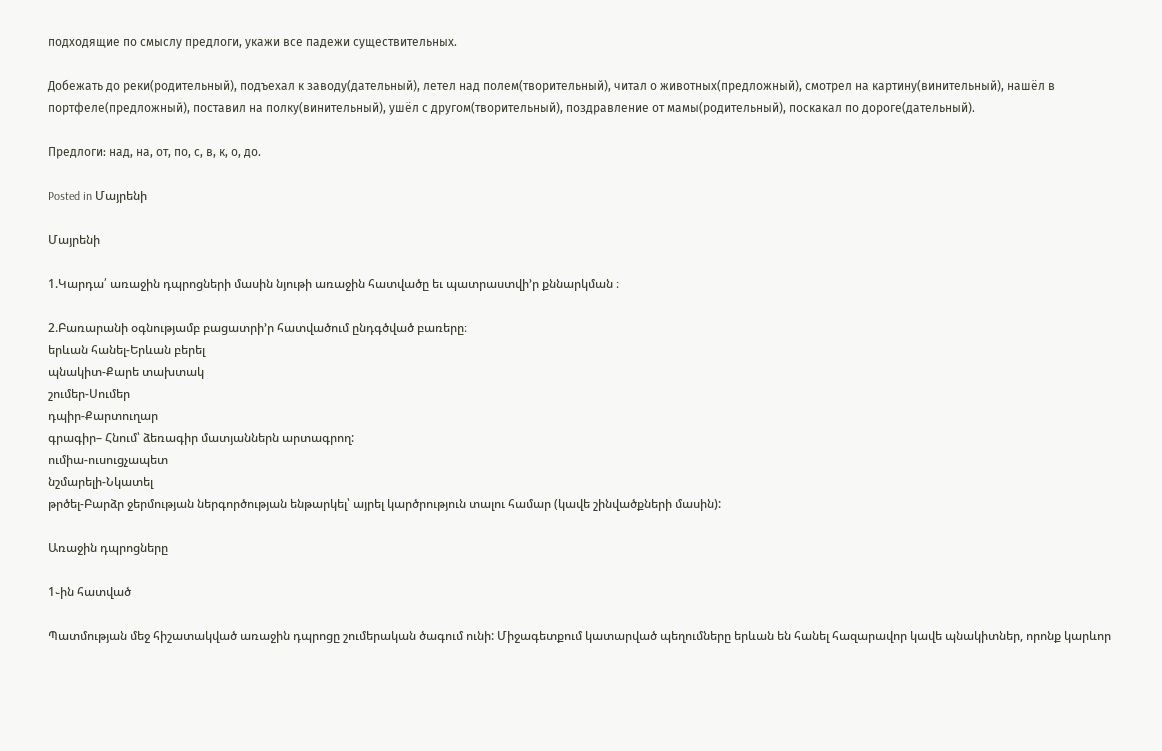подходящие по смыслу предлоги, укажи все падежи существительных.

Добежать до реки(родительный), подъехал к заводу(дательный), летел над полем(творительный), читал о животных(предложный), смотрел на картину(винительный), нашёл в портфеле(предложный), поставил на полку(винительный), ушёл с другом(творительный), поздравление от мамы(родительный), поскакал по дороге(дательный).

Предлоги: над, на, от, по, с, в, к, о, до.

Posted in Մայրենի

Մայրենի

1.Կարդա՛ առաջին դպրոցների մասին նյութի առաջին հատվածը եւ պատրաստվի’ր քննարկման ։

2.Բառարանի օգնությամբ բացատրի’ր հատվածում ընդգծված բառերը։
երևան հանել-Երևան բերել
պնակիտ-Քարե տախտակ
շումեր-Սումեր
դպիր-Քարտուղար
գրագիր– Հնում՝ ձեռագիր մատյաններն արտագրող:
ումիա-ուսուցչապետ
նշմարելի-Նկատել
թրծել-Բարձր ջերմության ներգործության ենթարկել՝ այրել կարծրություն տալու համար (կավե շինվածքների մասին):

Առաջին դպրոցները

1֊ին հատված

Պատմության մեջ հիշատակված առաջին դպրոցը շումերական ծագում ունի: Միջագետքում կատարված պեղումները երևան են հանել հազարավոր կավե պնակիտներ, որոնք կարևոր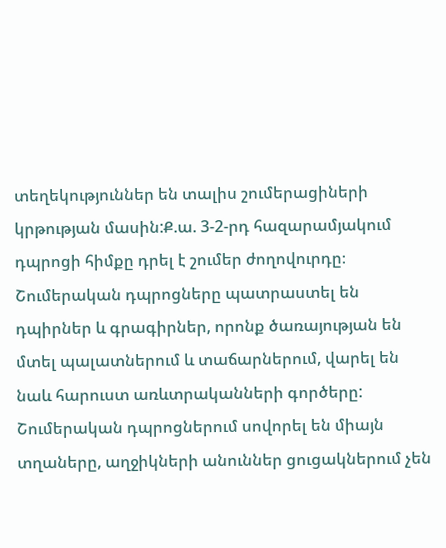տեղեկություններ են տալիս շումերացիների կրթության մասին:Ք.ա. 3-2-րդ հազարամյակում դպրոցի հիմքը դրել է շումեր ժողովուրդը։ Շումերական դպրոցները պատրաստել են դպիրներ և գրագիրներ, որոնք ծառայության են մտել պալատներում և տաճարներում, վարել են նաև հարուստ առևտրականների գործերը: Շումերական դպրոցներում սովորել են միայն տղաները, աղջիկների անուններ ցուցակներում չեն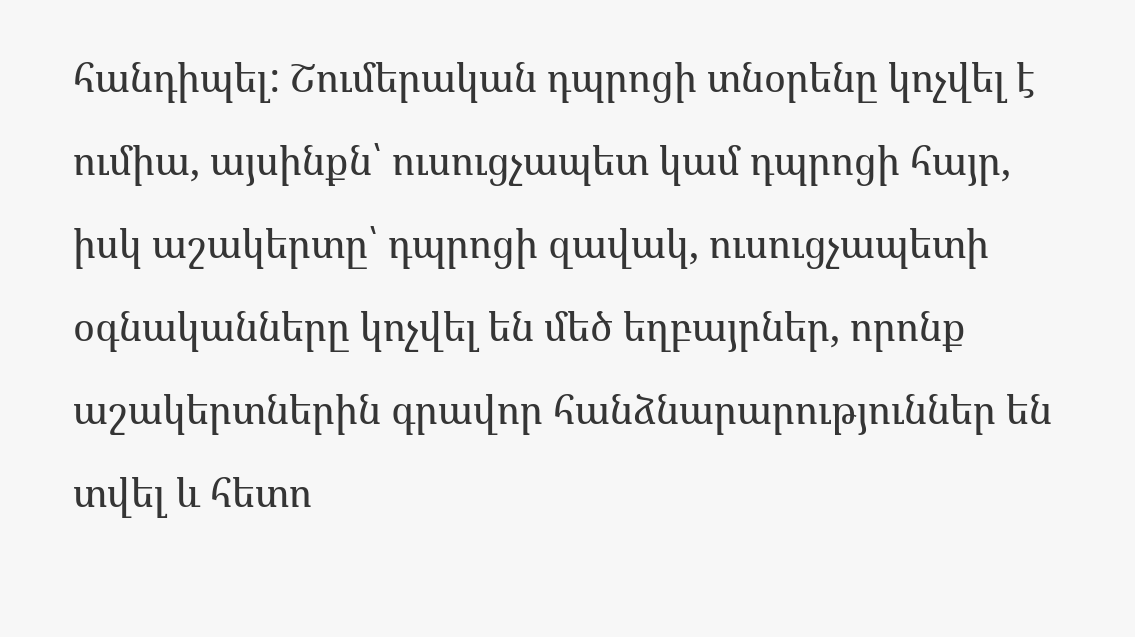հանդիպել: Շումերական դպրոցի տնօրենը կոչվել է ումիա, այսինքն՝ ուսուցչապետ կամ դպրոցի հայր, իսկ աշակերտը՝ դպրոցի զավակ, ուսուցչապետի օգնականները կոչվել են մեծ եղբայրներ, որոնք աշակերտներին գրավոր հանձնարարություններ են տվել և հետո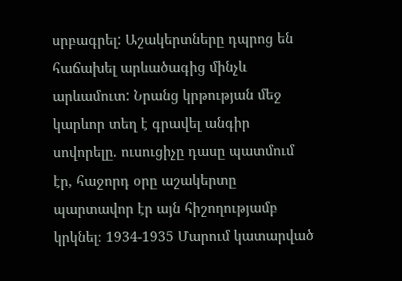սրբագրել: Աշակերտները դպրոց են հաճախել արևածագից մինչև արևամուտ: Նրանց կրթության մեջ կարևոր տեղ է գրավել անգիր սովորելը. ուսուցիչը դասը պատմում էր, հաջորդ օրը աշակերտը պարտավոր էր այն հիշողությամբ կրկնել։ 1934-1935 Մարում կատարված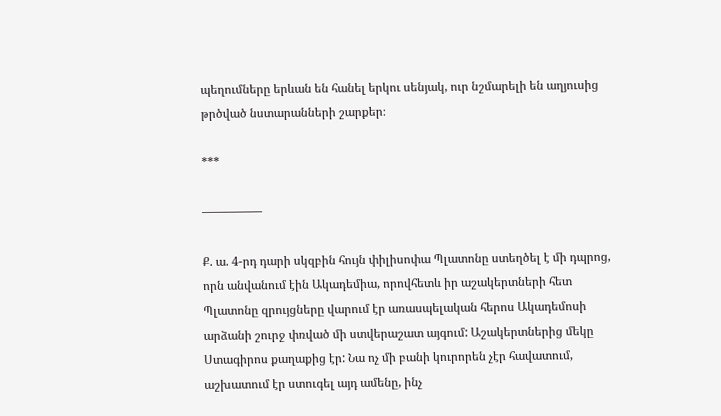պեղումները երևան են հանել երկու սենյակ, ուր նշմարելի են աղյուսից թրծված նստարանների շարքեր։

***

—————

Ք. ա. 4-րդ դարի սկզբին հույն փիլիսոփա Պլատոնը ստեղծել է մի դպրոց, որն անվանում էին Ակադեմիա, որովհետև իր աշակերտների հետ Պլատոնը զրույցները վարում էր առասպելական հերոս Ակադեմոսի արձանի շուրջ փռված մի ստվերաշատ այգում: Աշակերտներից մեկը Ստագիրոս քաղաքից էր: Նա ոչ մի բանի կուրորեն չէր հավատում, աշխատում էր ստուգել այդ ամենը, ինչ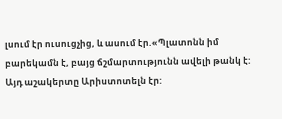լսում էր ուսուցչից, և ասում էր.«Պլատոնն իմ բարեկամն է, բայց ճշմարտությունն ավելի թանկ է: Այդ աշակերտը Արիստոտելն էր: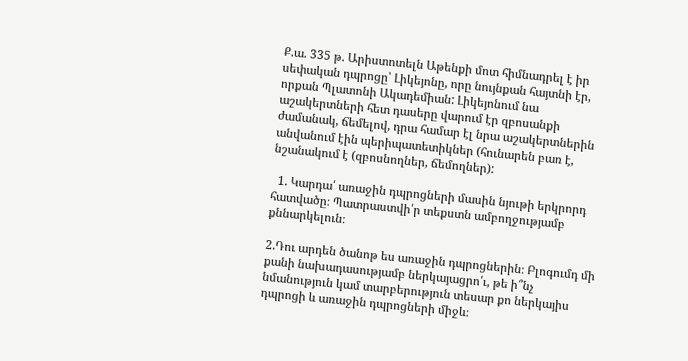Ք.ա. 335 թ. Արիստոտելն Աթենքի մոտ հիմնադրել է իր սեփական դպրոցը՝ Լիկեյոնը, որը նույնքան հայտնի էր, որքան Պլատոնի Ակադեմիան: Լիկեյոնում նա աշակերտների հետ դասերը վարում էր զբոսանքի ժամանակ, ճեմելով, դրա համար էլ նրա աշակերտներին անվանում էին պերիպատետիկներ (հունարեն բառ է, նշանակում է (զբոսնողներ, ճեմողներ):

  1. Կարդա՛ առաջին դպրոցների մասին նյութի երկրորդ հատվածը։ Պատրաստվի՛ր տեքստն ամբողջությամբ քննարկելուն։

2.Դու արդեն ծանոթ ես առաջին դպրոցներին։ Բլոգումդ մի քանի նախադասությամբ ներկայացրո՛ւ, թե ի՞նչ նմանություն կամ տարբերություն տեսար քո ներկայիս դպրոցի և առաջին դպրոցների միջև։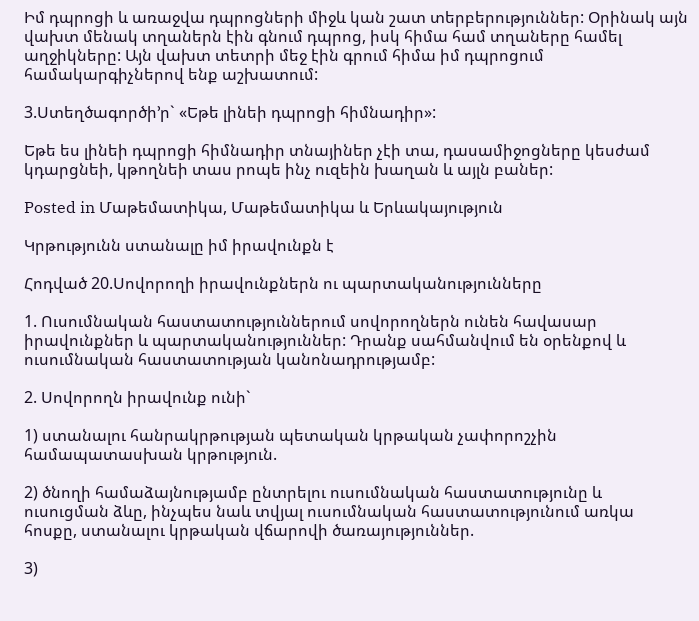Իմ դպրոցի և առաջվա դպրոցների միջև կան շատ տերբերություններ: Օրինակ այն վախտ մենակ տղաներն էին գնում դպրոց, իսկ հիմա համ տղաները համել աղջիկները: Այն վախտ տետրի մեջ էին գրում հիմա իմ դպրոցում համակարգիչներով ենք աշխատում:

3.Ստեղծագործի’ր` «Եթե լինեի դպրոցի հիմնադիր»:

Եթե ես լինեի դպրոցի հիմնադիր տնայիներ չէի տա, դասամիջոցները կեսժամ կդարցնեի, կթողնեի տաս րոպե ինչ ուզեին խաղան և այլն բաներ:

Posted in Մաթեմատիկա, Մաթեմատիկա և Երևակայություն

Կրթությունն ստանալը իմ իրավունքն է

Հոդված 20.Սովորողի իրավունքներն ու պարտականությունները

1. Ուսումնական հաստատություններում սովորողներն ունեն հավասար իրավունքներ և պարտականություններ: Դրանք սահմանվում են օրենքով և ուսումնական հաստատության կանոնադրությամբ:

2. Սովորողն իրավունք ունի`

1) ստանալու հանրակրթության պետական կրթական չափորոշչին համապատասխան կրթություն.

2) ծնողի համաձայնությամբ ընտրելու ուսումնական հաստատությունը և ուսուցման ձևը, ինչպես նաև տվյալ ուսումնական հաստատությունում առկա հոսքը, ստանալու կրթական վճարովի ծառայություններ.

3)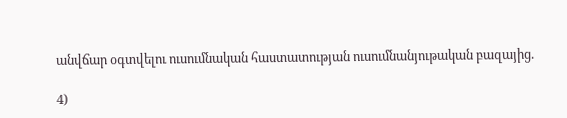անվճար օգտվելու ուսումնական հաստատության ուսումնանյութական բազայից.

4)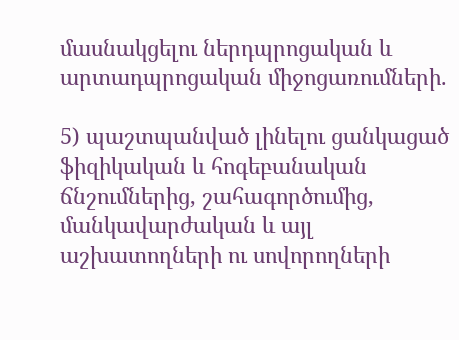մասնակցելու ներդպրոցական և արտադպրոցական միջոցառումների.

5) պաշտպանված լինելու ցանկացած ֆիզիկական և հոգեբանական ճնշումներից, շահագործումից, մանկավարժական և այլ աշխատողների ու սովորողների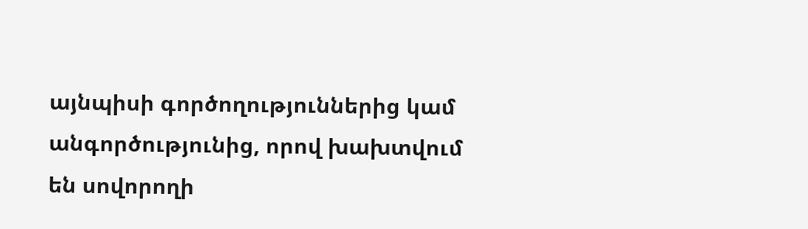այնպիսի գործողություններից կամ անգործությունից, որով խախտվում են սովորողի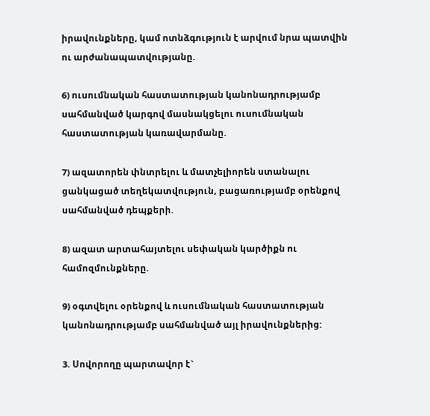իրավունքները, կամ ոտնձգություն է արվում նրա պատվին ու արժանապատվությանը.

6) ուսումնական հաստատության կանոնադրությամբ սահմանված կարգով մասնակցելու ուսումնական հաստատության կառավարմանը.

7) ազատորեն փնտրելու և մատչելիորեն ստանալու ցանկացած տեղեկատվություն, բացառությամբ օրենքով սահմանված դեպքերի.

8) ազատ արտահայտելու սեփական կարծիքն ու համոզմունքները.

9) օգտվելու օրենքով և ուսումնական հաստատության կանոնադրությամբ սահմանված այլ իրավունքներից:

3. Սովորողը պարտավոր է`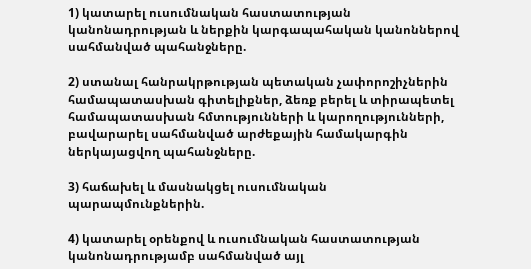1) կատարել ուսումնական հաստատության կանոնադրության և ներքին կարգապահական կանոններով սահմանված պահանջները.

2) ստանալ հանրակրթության պետական չափորոշիչներին համապատասխան գիտելիքներ, ձեռք բերել և տիրապետել համապատասխան հմտությունների և կարողությունների, բավարարել սահմանված արժեքային համակարգին ներկայացվող պահանջները.

3) հաճախել և մասնակցել ուսումնական պարապմունքներին.

4) կատարել օրենքով և ուսումնական հաստատության կանոնադրությամբ սահմանված այլ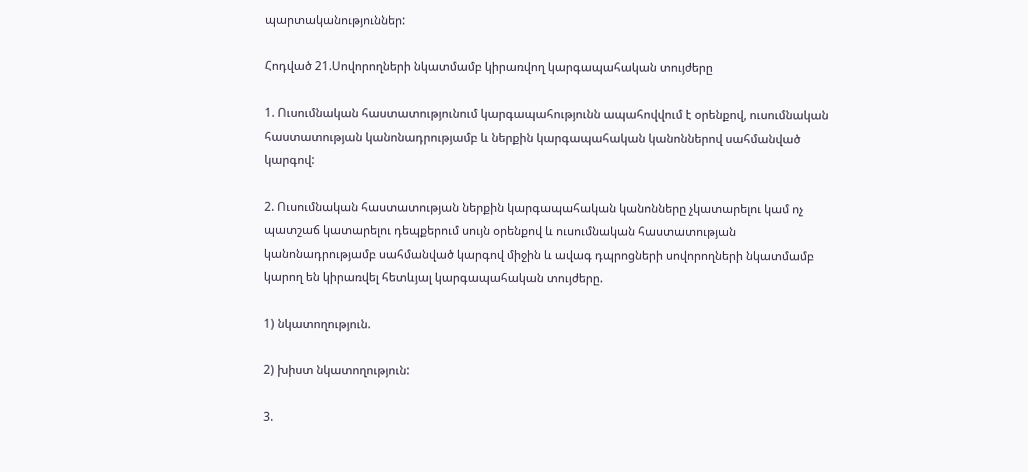պարտականություններ:

Հոդված 21.Սովորողների նկատմամբ կիրառվող կարգապահական տույժերը

1. Ուսումնական հաստատությունում կարգապահությունն ապահովվում է օրենքով, ուսումնական հաստատության կանոնադրությամբ և ներքին կարգապահական կանոններով սահմանված կարգով:

2. Ուսումնական հաստատության ներքին կարգապահական կանոնները չկատարելու կամ ոչ պատշաճ կատարելու դեպքերում սույն օրենքով և ուսումնական հաստատության կանոնադրությամբ սահմանված կարգով միջին և ավագ դպրոցների սովորողների նկատմամբ կարող են կիրառվել հետևյալ կարգապահական տույժերը.

1) նկատողություն.

2) խիստ նկատողություն:

3.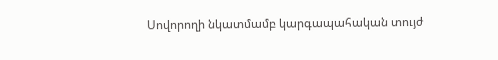Սովորողի նկատմամբ կարգապահական տույժ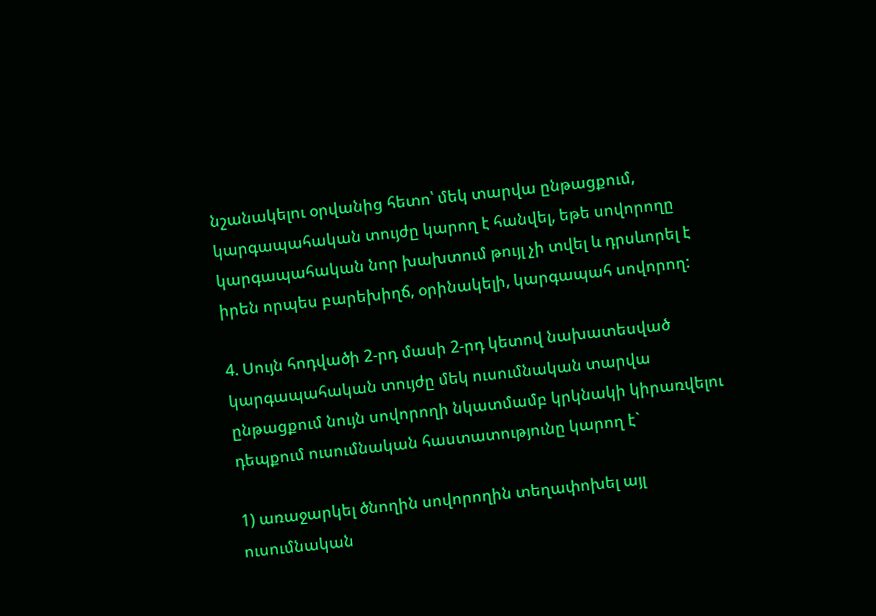նշանակելու օրվանից հետո՝ մեկ տարվա ընթացքում, կարգապահական տույժը կարող է հանվել, եթե սովորողը կարգապահական նոր խախտում թույլ չի տվել և դրսևորել է իրեն որպես բարեխիղճ, օրինակելի, կարգապահ սովորող:

4. Սույն հոդվածի 2-րդ մասի 2-րդ կետով նախատեսված կարգապահական տույժը մեկ ուսումնական տարվա ընթացքում նույն սովորողի նկատմամբ կրկնակի կիրառվելու դեպքում ուսումնական հաստատությունը կարող է`

1) առաջարկել ծնողին սովորողին տեղափոխել այլ ուսումնական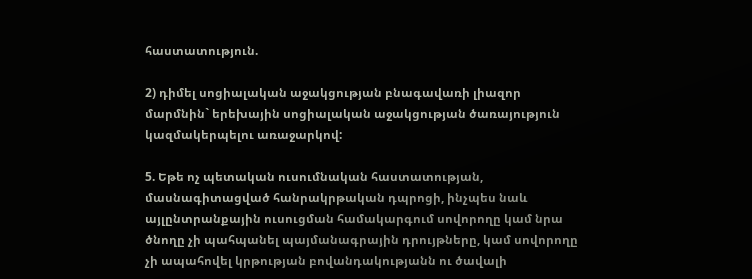հաստատություն.

2) դիմել սոցիալական աջակցության բնագավառի լիազոր մարմնին` երեխային սոցիալական աջակցության ծառայություն կազմակերպելու առաջարկով:

5. Եթե ոչ պետական ուսումնական հաստատության, մասնագիտացված հանրակրթական դպրոցի, ինչպես նաև այլընտրանքային ուսուցման համակարգում սովորողը կամ նրա ծնողը չի պահպանել պայմանագրային դրույթները, կամ սովորողը չի ապահովել կրթության բովանդակությանն ու ծավալի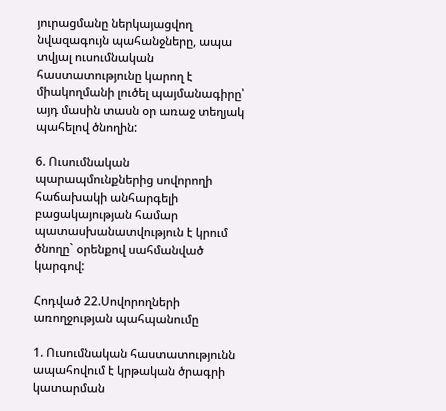յուրացմանը ներկայացվող նվազագույն պահանջները, ապա տվյալ ուսումնական հաստատությունը կարող է միակողմանի լուծել պայմանագիրը՝ այդ մասին տասն օր առաջ տեղյակ պահելով ծնողին:

6. Ուսումնական պարապմունքներից սովորողի հաճախակի անհարգելի բացակայության համար պատասխանատվություն է կրում ծնողը` օրենքով սահմանված կարգով:

Հոդված 22.Սովորողների առողջության պահպանումը

1. Ուսումնական հաստատությունն ապահովում է կրթական ծրագրի կատարման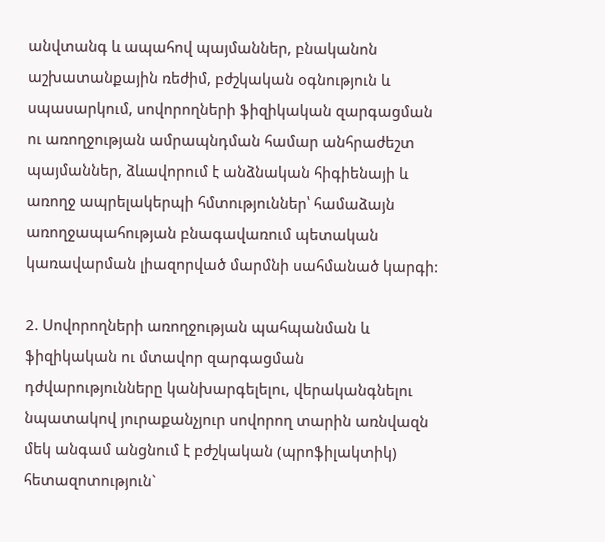անվտանգ և ապահով պայմաններ, բնականոն աշխատանքային ռեժիմ, բժշկական օգնություն և սպասարկում, սովորողների ֆիզիկական զարգացման ու առողջության ամրապնդման համար անհրաժեշտ պայմաններ, ձևավորում է անձնական հիգիենայի և առողջ ապրելակերպի հմտություններ՝ համաձայն առողջապահության բնագավառում պետական կառավարման լիազորված մարմնի սահմանած կարգի:

2. Սովորողների առողջության պահպանման և ֆիզիկական ու մտավոր զարգացման դժվարությունները կանխարգելելու, վերականգնելու նպատակով յուրաքանչյուր սովորող տարին առնվազն մեկ անգամ անցնում է բժշկական (պրոֆիլակտիկ) հետազոտություն`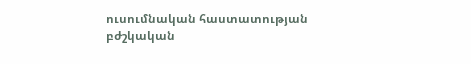ուսումնական հաստատության բժշկական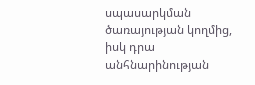սպասարկման ծառայության կողմից, իսկ դրա անհնարինության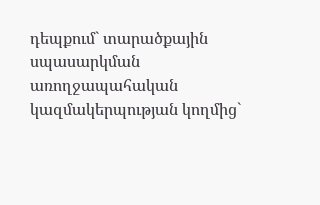դեպքում` տարածքային սպասարկման առողջապահական կազմակերպության կողմից`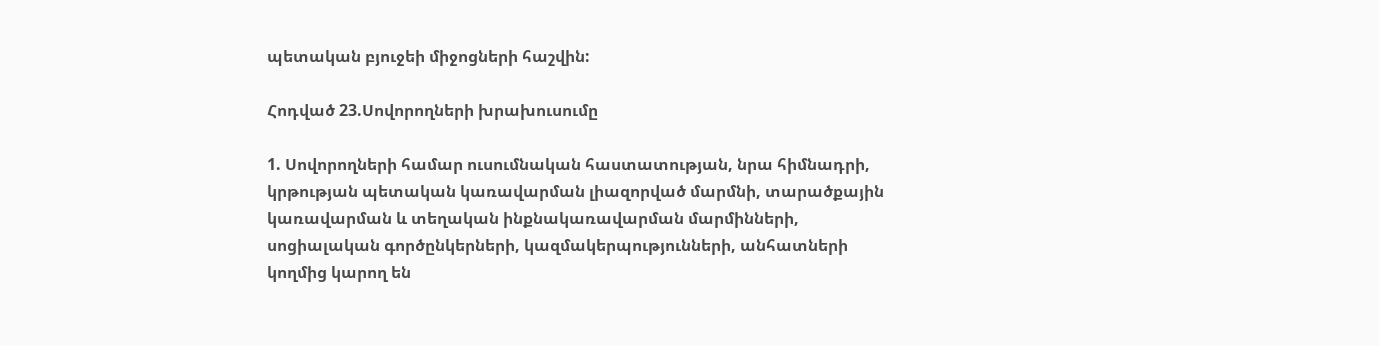պետական բյուջեի միջոցների հաշվին:

Հոդված 23.Սովորողների խրախուսումը

1. Սովորողների համար ուսումնական հաստատության, նրա հիմնադրի, կրթության պետական կառավարման լիազորված մարմնի, տարածքային կառավարման և տեղական ինքնակառավարման մարմինների, սոցիալական գործընկերների, կազմակերպությունների, անհատների կողմից կարող են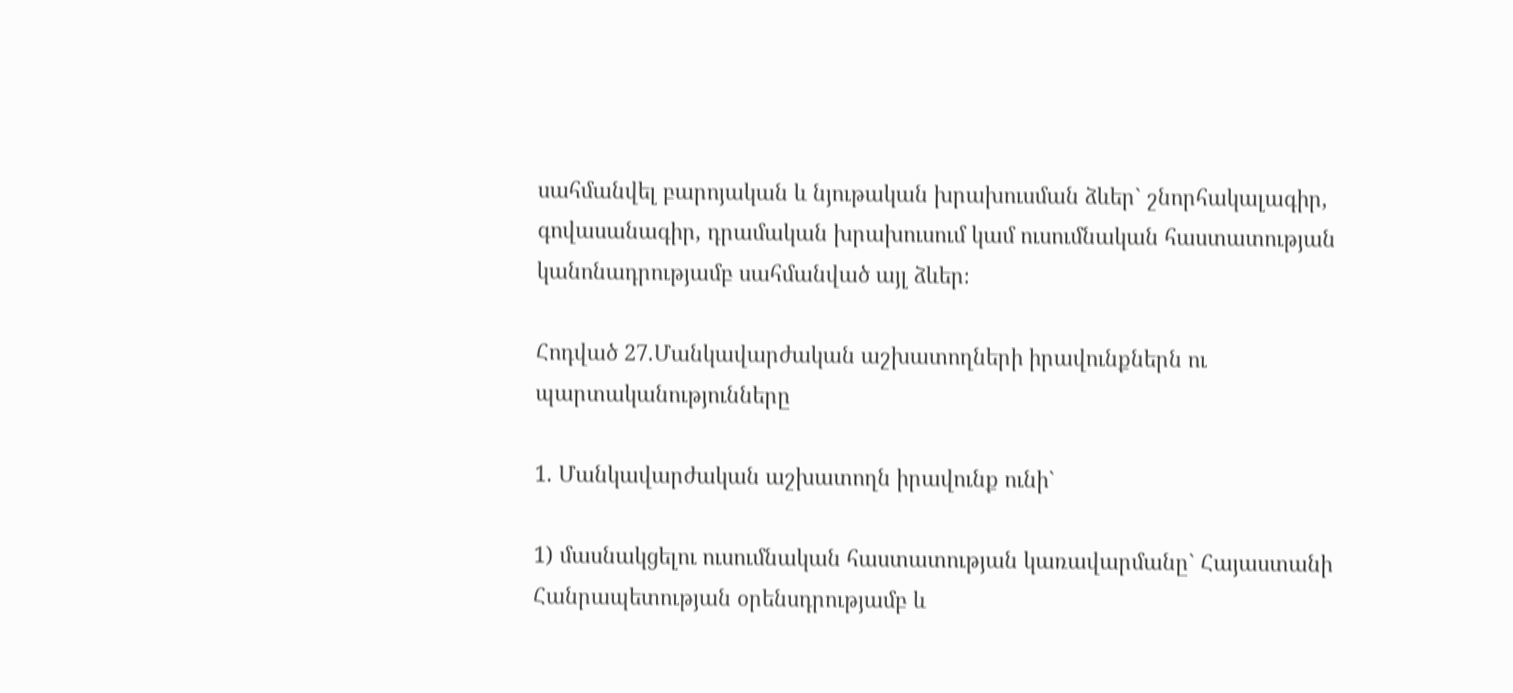սահմանվել բարոյական և նյութական խրախուսման ձևեր` շնորհակալագիր, գովասանագիր, դրամական խրախուսում կամ ուսումնական հաստատության կանոնադրությամբ սահմանված այլ ձևեր։

Հոդված 27.Մանկավարժական աշխատողների իրավունքներն ու պարտականությունները

1. Մանկավարժական աշխատողն իրավունք ունի`

1) մասնակցելու ուսումնական հաստատության կառավարմանը` Հայաստանի Հանրապետության օրենսդրությամբ և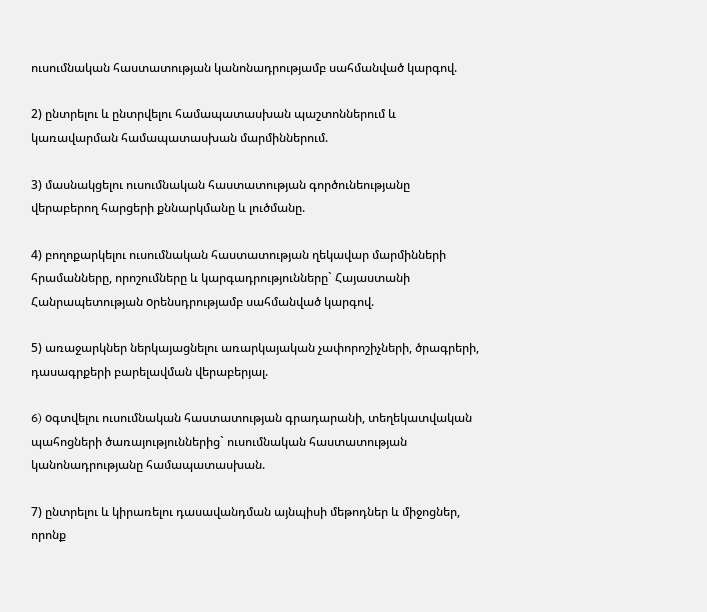ուսումնական հաստատության կանոնադրությամբ սահմանված կարգով.

2) ընտրելու և ընտրվելու համապատասխան պաշտոններում և կառավարման համապատասխան մարմիններում.

3) մասնակցելու ուսումնական հաստատության գործունեությանը վերաբերող հարցերի քննարկմանը և լուծմանը.

4) բողոքարկելու ուսումնական հաստատության ղեկավար մարմինների հրամանները, որոշումները և կարգադրությունները` Հայաստանի Հանրապետության oրենսդրությամբ սահմանված կարգով.

5) առաջարկներ ներկայացնելու առարկայական չափորոշիչների, ծրագրերի, դասագրքերի բարելավման վերաբերյալ.

6) oգտվելու ուսումնական հաստատության գրադարանի, տեղեկատվական պահոցների ծառայություններից` ուսումնական հաստատության կանոնադրությանը համապատասխան.

7) ընտրելու և կիրառելու դասավանդման այնպիսի մեթոդներ և միջոցներ, որոնք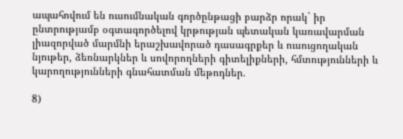ապահովում են ուսումնական գործընթացի բարձր որակ` իր ընտրությամբ օգտագործելով կրթության պետական կառավարման լիազորված մարմնի երաշխավորած դասագրքեր և ուսուցողական նյութեր, ձեռնարկներ և սովորողների գիտելիքների, հմտությունների և կարողությունների գնահատման մեթոդներ.

8)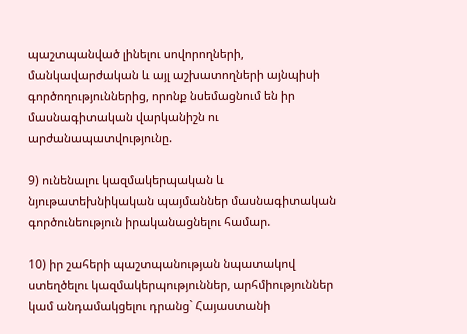պաշտպանված լինելու սովորողների, մանկավարժական և այլ աշխատողների այնպիսի գործողություններից, որոնք նսեմացնում են իր մասնագիտական վարկանիշն ու արժանապատվությունը.

9) ունենալու կազմակերպական և նյութատեխնիկական պայմաններ մասնագիտական գործունեություն իրականացնելու համար.

10) իր շահերի պաշտպանության նպատակով ստեղծելու կազմակերպություններ, արհմիություններ կամ անդամակցելու դրանց` Հայաստանի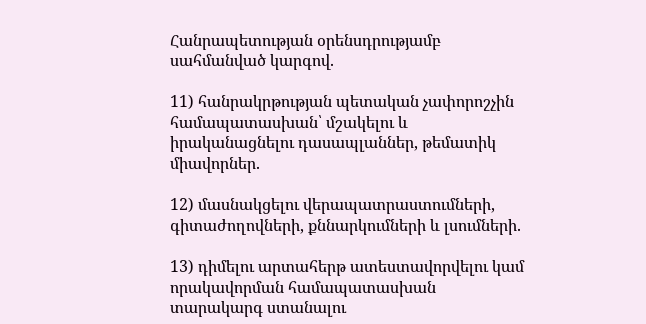Հանրապետության օրենսդրությամբ սահմանված կարգով.

11) հանրակրթության պետական չափորոշչին համապատասխան՝ մշակելու և իրականացնելու դասապլաններ, թեմատիկ միավորներ.

12) մասնակցելու վերապատրաստումների, գիտաժողովների, քննարկումների և լսումների.

13) դիմելու արտահերթ ատեստավորվելու կամ որակավորման համապատասխան տարակարգ ստանալու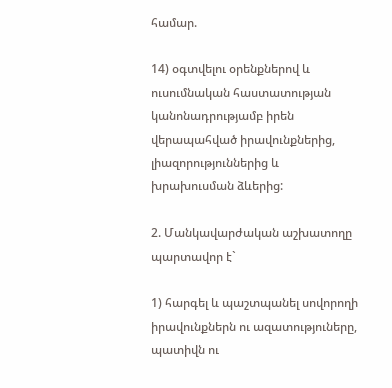համար.

14) օգտվելու օրենքներով և ուսումնական հաստատության կանոնադրությամբ իրեն վերապահված իրավունքներից, լիազորություններից և խրախուսման ձևերից:

2. Մանկավարժական աշխատողը պարտավոր է`

1) հարգել և պաշտպանել սովորողի իրավունքներն ու ազատություները, պատիվն ու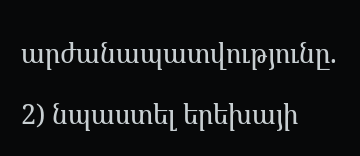արժանապատվությունը.

2) նպաստել երեխայի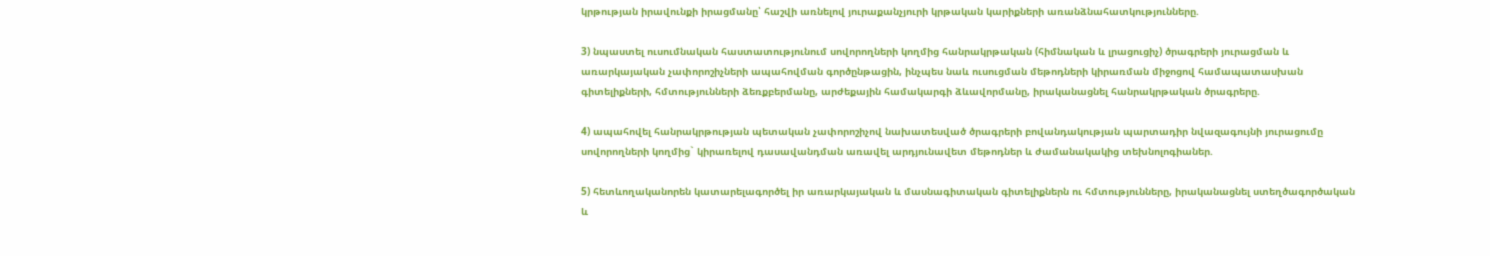կրթության իրավունքի իրացմանը՝ հաշվի առնելով յուրաքանչյուրի կրթական կարիքների առանձնահատկությունները.

3) նպաստել ուսումնական հաստատությունում սովորողների կողմից հանրակրթական (հիմնական և լրացուցիչ) ծրագրերի յուրացման և առարկայական չափորոշիչների ապահովման գործընթացին, ինչպես նաև ուսուցման մեթոդների կիրառման միջոցով համապատասխան գիտելիքների, հմտությունների ձեռքբերմանը, արժեքային համակարգի ձևավորմանը, իրականացնել հանրակրթական ծրագրերը.

4) ապահովել հանրակրթության պետական չափորոշիչով նախատեսված ծրագրերի բովանդակության պարտադիր նվազագույնի յուրացումը սովորողների կողմից` կիրառելով դասավանդման առավել արդյունավետ մեթոդներ և ժամանակակից տեխնոլոգիաներ.

5) հետևողականորեն կատարելագործել իր առարկայական և մասնագիտական գիտելիքներն ու հմտությունները, իրականացնել ստեղծագործական և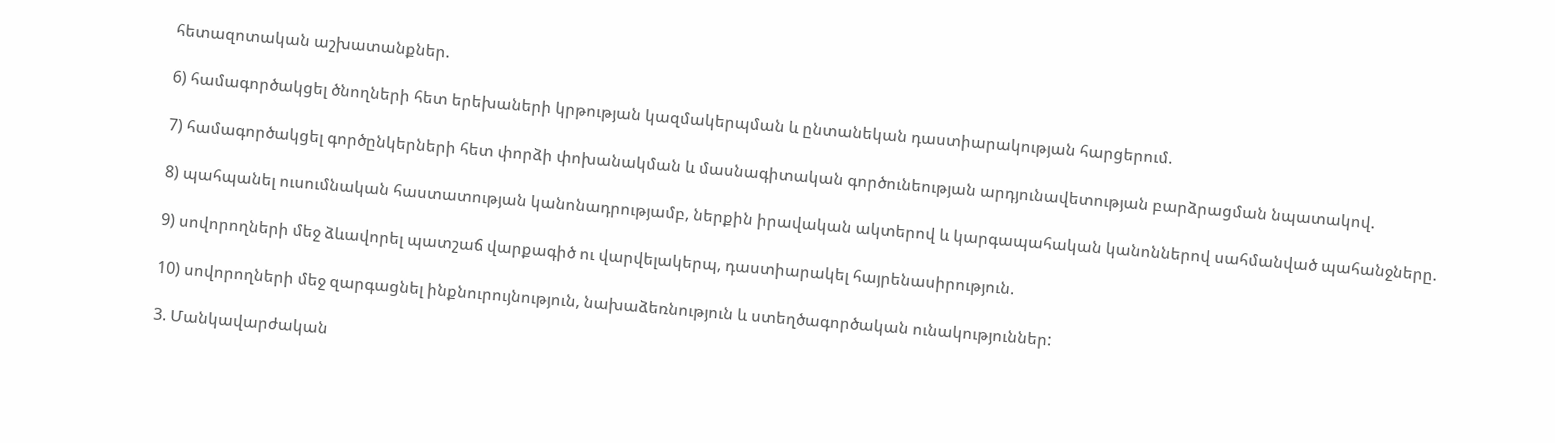հետազոտական աշխատանքներ.

6) համագործակցել ծնողների հետ երեխաների կրթության կազմակերպման և ընտանեկան դաստիարակության հարցերում.

7) համագործակցել գործընկերների հետ փորձի փոխանակման և մասնագիտական գործունեության արդյունավետության բարձրացման նպատակով.

8) պահպանել ուսումնական հաստատության կանոնադրությամբ, ներքին իրավական ակտերով և կարգապահական կանոններով սահմանված պահանջները.

9) սովորողների մեջ ձևավորել պատշաճ վարքագիծ ու վարվելակերպ, դաստիարակել հայրենասիրություն.

10) սովորողների մեջ զարգացնել ինքնուրույնություն, նախաձեռնություն և ստեղծագործական ունակություններ:

3. Մանկավարժական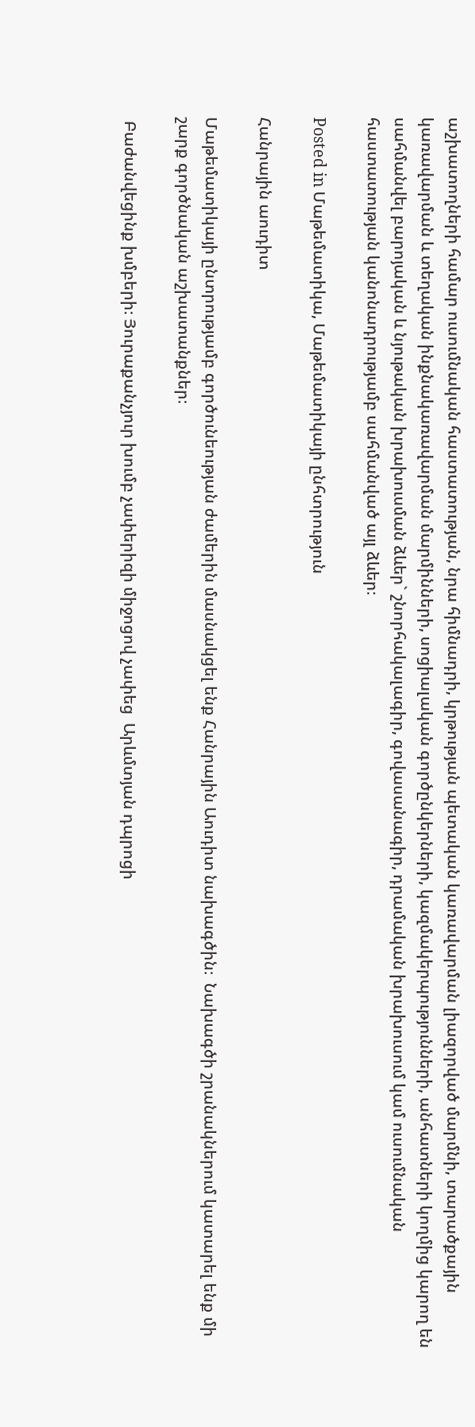աշխատողների համար ուսումնական հաստատության, նրա հիմնադրի, կրթության պետական կառավարման լիազորված մարմնի, տարածքային կառավարման և տեղական ինքնակառավարման մարմինների, սոցիալական գործընկերների, կազմակերպությունների, անհատների կողմից կարող են սահմանվել բարոյական և նյութական խրախուսման ձևեր` շնորհակալագիր, գովասանագիր, դրամական խրախուսում կամ ուսումնական հաստատության կանոնադրությամբ սահմանված այլ ձևեր։

Posted in Մաթեմատիկա, Մաթեմատիկայի ընհտրություն

Հանրային աուդիտ

Մաթեմատիկայի ընտրությամբ գործունեության ժամերին մասնակցել ենք Հանրային Աուդիտ նախագծին։  Նախագծի շրանակներում կատարել ենք մի շարք գործնական աշխատանքներ։

 Բաժանվեցինք խմբերի։ Յուրաքանչյուր խումբ չափերիզի միջոցով չափեց  Արևմտյան դպրոցի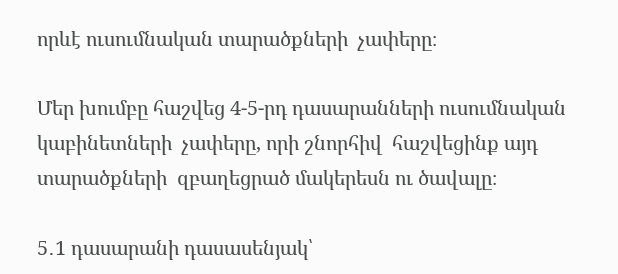որևէ ուսումնական տարածքների  չափերը։

Մեր խումբը հաշվեց 4-5-րդ դասարանների ուսումնական կաբինետների  չափերը, որի շնորհիվ  հաշվեցինք այդ տարածքների  զբաղեցրած մակերեսն ու ծավալը։

5․1 դասարանի դասասենյակ՝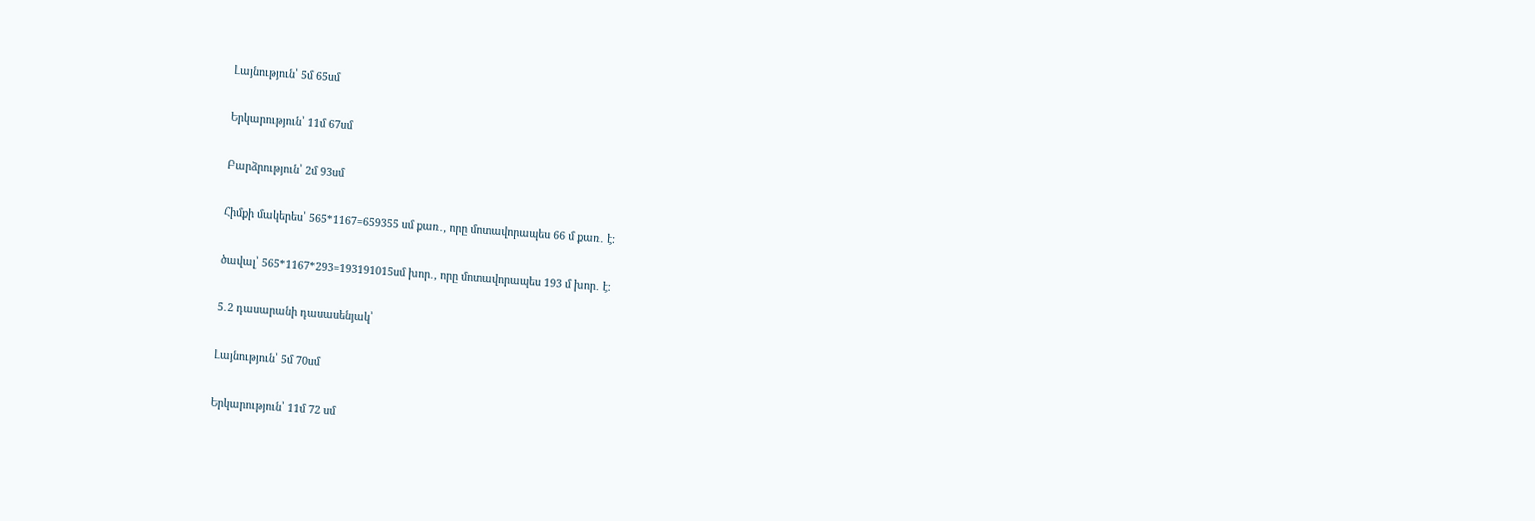Լայնություն՝ 5մ 65սմ

Երկարություն՝ 11մ 67սմ

Բարձրություն՝ 2մ 93սմ

Հիմքի մակերես՝ 565*1167=659355 սմ քառ․, որը մոտավորապես 66 մ քառ․ է։

ծավալ՝ 565*1167*293=193191015սմ խոր․, որը մոտավորապես 193 մ խոր․ է։

5․2 դասարանի դասասենյակ՝

Լայնություն՝ 5մ 70սմ

Երկարություն՝ 11մ 72 սմ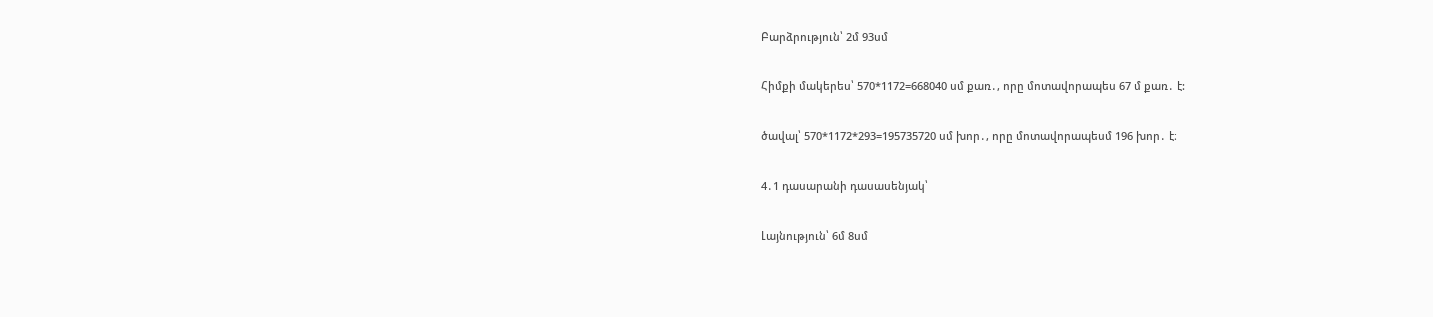Բարձրություն՝ 2մ 93սմ

Հիմքի մակերես՝ 570*1172=668040 սմ քառ․, որը մոտավորապես 67 մ քառ․ է:

ծավալ՝ 570*1172*293=195735720 սմ խոր․, որը մոտավորապեսմ 196 խոր․ է։

4․1 դասարանի դասասենյակ՝

Լայնություն՝ 6մ 8սմ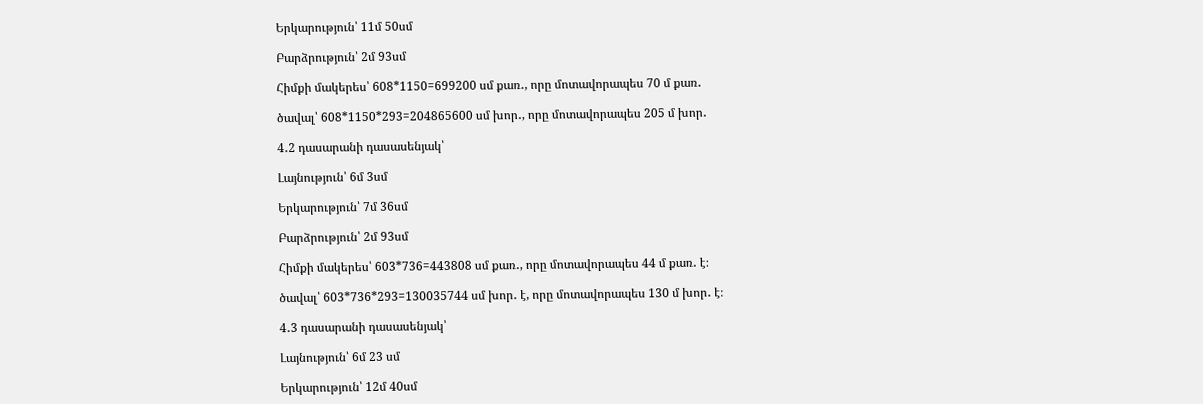Երկարություն՝ 11մ 50սմ

Բարձրություն՝ 2մ 93սմ

Հիմքի մակերես՝ 608*1150=699200 սմ քառ․, որը մոտավորապես 70 մ քառ․

ծավալ՝ 608*1150*293=204865600 սմ խոր․, որը մոտավորապես 205 մ խոր․

4․2 դասարանի դասասենյակ՝

Լայնություն՝ 6մ 3սմ

Երկարություն՝ 7մ 36սմ

Բարձրություն՝ 2մ 93սմ

Հիմքի մակերես՝ 603*736=443808 սմ քառ․, որը մոտավորապես 44 մ քառ․ է։

ծավալ՝ 603*736*293=130035744 սմ խոր․ է, որը մոտավորապես 130 մ խոր․ է։

4․3 դասարանի դասասենյակ՝

Լայնություն՝ 6մ 23 սմ

Երկարություն՝ 12մ 40սմ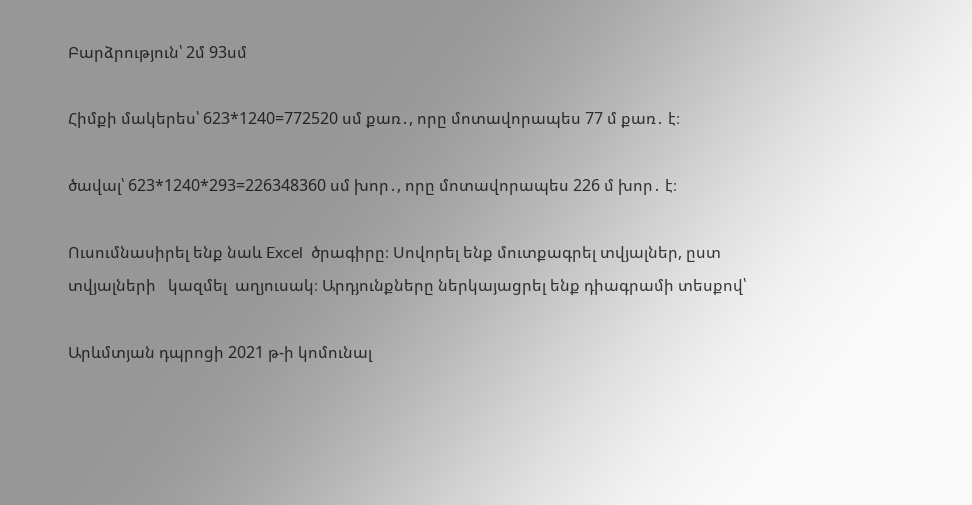Բարձրություն՝ 2մ 93սմ

Հիմքի մակերես՝ 623*1240=772520 սմ քառ․, որը մոտավորապես 77 մ քառ․ է։

ծավալ՝ 623*1240*293=226348360 սմ խոր․, որը մոտավորապես 226 մ խոր․ է։

Ուսումնասիրել ենք նաև Excel  ծրագիրը։ Սովորել ենք մուտքագրել տվյալներ, ըստ տվյալների   կազմել  աղյուսակ։ Արդյունքները ներկայացրել ենք դիագրամի տեսքով՝

Արևմտյան դպրոցի 2021 թ-ի կոմունալ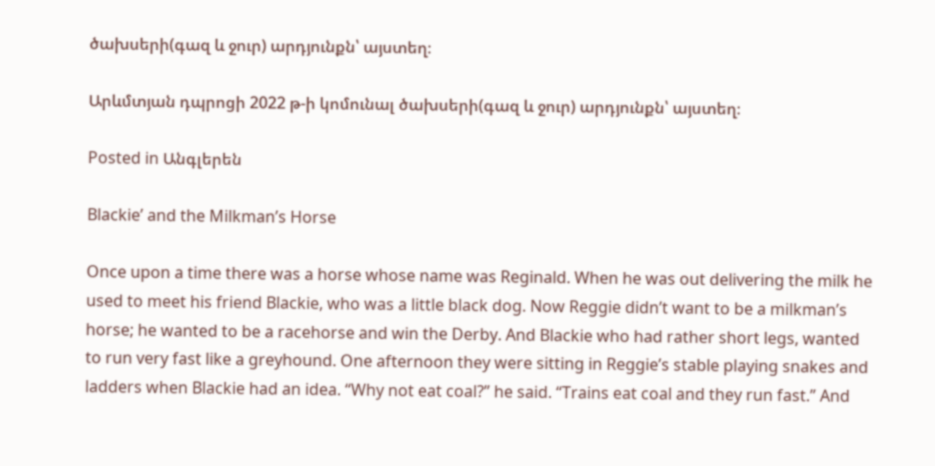ծախսերի(գազ և ջուր) արդյունքն՝ այստեղ։

Արևմտյան դպրոցի 2022 թ-ի կոմունալ ծախսերի(գազ և ջուր) արդյունքն՝ այստեղ։

Posted in Անգլերեն

Blackie’ and the Milkman’s Horse

Once upon a time there was a horse whose name was Reginald. When he was out delivering the milk he used to meet his friend Blackie, who was a little black dog. Now Reggie didn’t want to be a milkman’s horse; he wanted to be a racehorse and win the Derby. And Blackie who had rather short legs, wanted to run very fast like a greyhound. One afternoon they were sitting in Reggie’s stable playing snakes and ladders when Blackie had an idea. “Why not eat coal?” he said. “Trains eat coal and they run fast.” And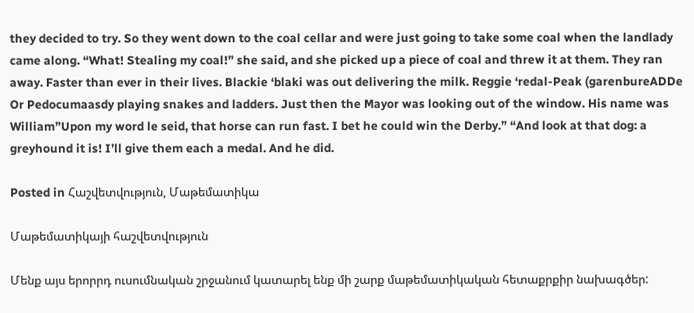they decided to try. So they went down to the coal cellar and were just going to take some coal when the landlady came along. “What! Stealing my coal!” she said, and she picked up a piece of coal and threw it at them. They ran away. Faster than ever in their lives. Blackie ‘blaki was out delivering the milk. Reggie ‘redal-Peak (garenbureADDe Or Pedocumaasdy playing snakes and ladders. Just then the Mayor was looking out of the window. His name was William”Upon my word le seid, that horse can run fast. I bet he could win the Derby.” “And look at that dog: a greyhound it is! I’ll give them each a medal. And he did.

Posted in Հաշվետվություն, Մաթեմատիկա

Մաթեմատիկայի հաշվետվություն

Մենք այս երորրդ ուսումնական շրջանում կատարել ենք մի շարք մաթեմատիկական հետաքրքիր նախագծեր: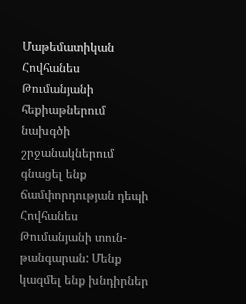Մաթեմատիկան Հովհանես Թումանյանի հեքիաթներում նախգծի շրջանակներում գնացել ենք ճամփորդության դեպի Հովհանես Թումանյանի տուն-թանգարան: Մենք կազմել ենք խնդիրներ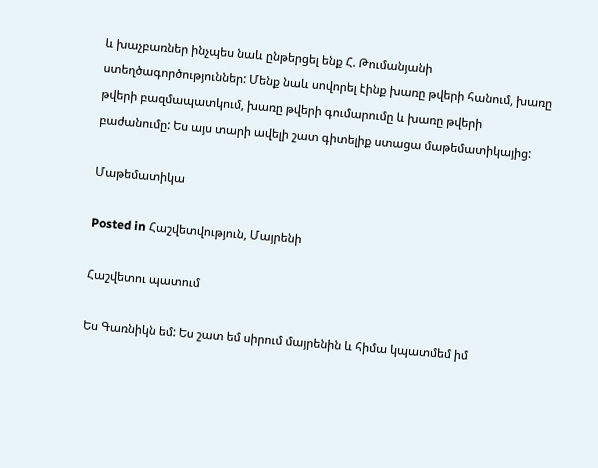և խաչբառներ ինչպես նաև ընթերցել ենք Հ. Թումանյանի ստեղծագործություններ: Մենք նաև սովորել էինք խառը թվերի հանում, խառը թվերի բազմապատկում, խառը թվերի գումարումը և խառը թվերի բաժանումը: Ես այս տարի ավելի շատ գիտելիք ստացա մաթեմատիկայից:

Մաթեմատիկա

Posted in Հաշվետվություն, Մայրենի

Հաշվետու պատում

Ես Գառնիկն եմ: Ես շատ եմ սիրում մայրենին և հիմա կպատմեմ իմ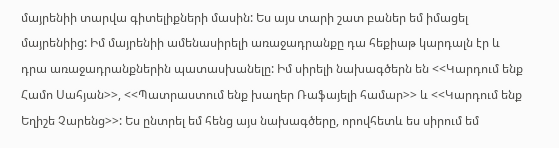մայրենիի տարվա գիտելիքների մասին: Ես այս տարի շատ բաներ եմ իմացել մայրենիից: Իմ մայրենիի ամենասիրելի առաջադրանքը դա հեքիաթ կարդալն էր և դրա առաջադրանքներին պատասխանելը: Իմ սիրելի նախագծերն են <<Կարդում ենք Համո Սահյան>>, <<Պատրաստում ենք խաղեր Ռաֆայելի համար>> և <<Կարդում ենք Եղիշե Չարենց>>: Ես ընտրել եմ հենց այս նախագծերը, որովհետև ես սիրում եմ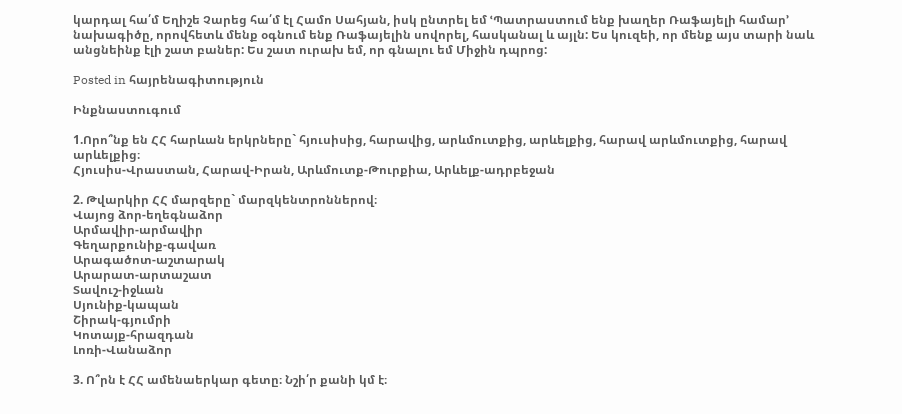կարդալ հա՛մ Եղիշե Չարեց հա՛մ էլ Համո Սահյան, իսկ ընտրել եմ ՙՊատրաստում ենք խաղեր Ռաֆայելի համար՚ նախագիծը, որովհետև մենք օգնում ենք Ռաֆայելին սովորել, հասկանալ և այլն: Ես կուզեի, որ մենք այս տարի նաև անցնեինք էլի շատ բաներ: Ես շատ ուրախ եմ, որ գնալու եմ Միջին դպրոց:

Posted in հայրենագիտություն

Ինքնաստուգում

1.Որո՞նք են ՀՀ հարևան երկրները` հյուսիսից, հարավից, արևմուտքից, արևելքից, հարավ արևմուտքից, հարավ արևելքից։
Հյուսիս-Վրաստան, Հարավ-Իրան, Արևմուտք-Թուրքիա, Արևելք-ադրբեջան

2. Թվարկիր ՀՀ մարզերը` մարզկենտրոններով։
Վայոց ձոր-եղեգնաձոր
Արմավիր-արմավիր
Գեղարքունիք-գավառ
Արագածոտ-աշտարակ
Արարատ-արտաշատ
Տավուշ-իջևան
Սյունիք-կապան
Շիրակ-գյումրի
Կոտայք-հրազդան
Լոռի-Վանաձոր

3. Ո՞րն է ՀՀ ամենաերկար գետը։ Նշի՛ր քանի կմ է։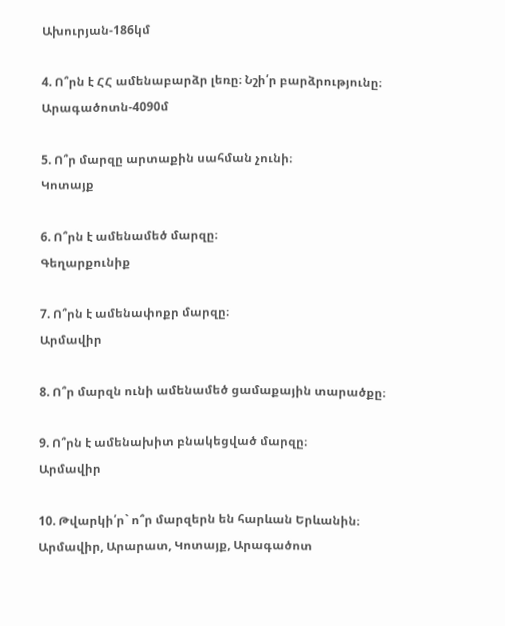Ախուրյան-186կմ

4. Ո՞րն է ՀՀ ամենաբարձր լեռը։ Նշի՛ր բարձրությունը։
Արագածոտն-4090մ

5. Ո՞ր մարզը արտաքին սահման չունի։
Կոտայք

6. Ո՞րն է ամենամեծ մարզը։
Գեղարքունիք

7. Ո՞րն է ամենափոքր մարզը։
Արմավիր

8. Ո՞ր մարզն ունի ամենամեծ ցամաքային տարածքը։

9. Ո՞րն է ամենախիտ բնակեցված մարզը։
Արմավիր

10. Թվարկի՛ր` ո՞ր մարզերն են հարևան Երևանին։
Արմավիր, Արարատ, Կոտայք, Արագածոտ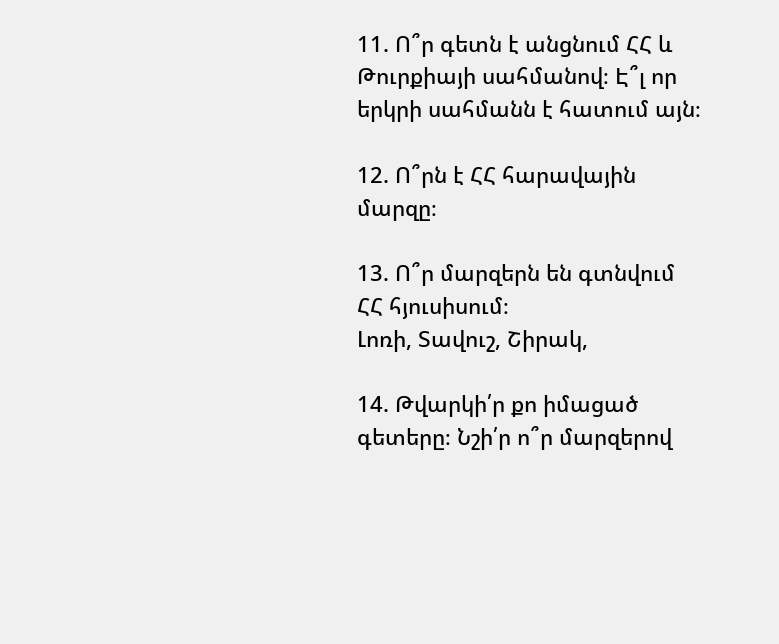11. Ո՞ր գետն է անցնում ՀՀ և Թուրքիայի սահմանով։ Է՞լ որ երկրի սահմանն է հատում այն։

12. Ո՞րն է ՀՀ հարավային մարզը։

13. Ո՞ր մարզերն են գտնվում ՀՀ հյուսիսում։
Լոռի, Տավուշ, Շիրակ,

14. Թվարկի՛ր քո իմացած գետերը։ Նշի՛ր ո՞ր մարզերով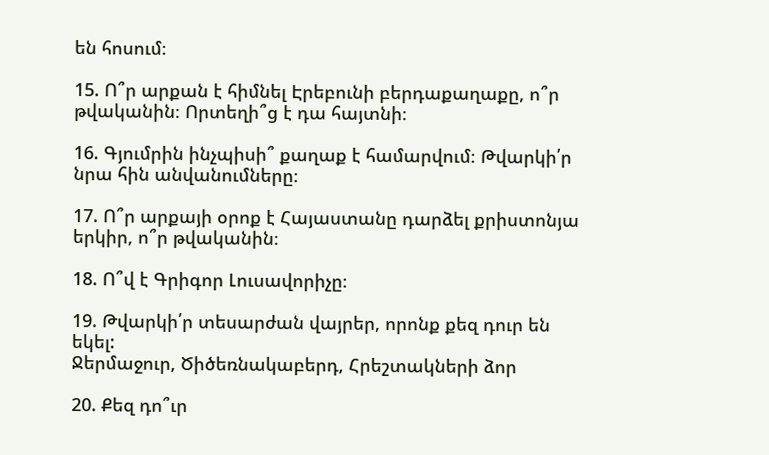են հոսում։

15. Ո՞ր արքան է հիմնել Էրեբունի բերդաքաղաքը, ո՞ր թվականին։ Որտեղի՞ց է դա հայտնի։

16. Գյումրին ինչպիսի՞ քաղաք է համարվում։ Թվարկի՛ր նրա հին անվանումները։

17. Ո՞ր արքայի օրոք է Հայաստանը դարձել քրիստոնյա երկիր, ո՞ր թվականին։

18. Ո՞վ է Գրիգոր Լուսավորիչը։

19. Թվարկի՛ր տեսարժան վայրեր, որոնք քեզ դուր են եկել:
Ջերմաջուր, Ծիծեռնակաբերդ, Հրեշտակների ձոր

20. Քեզ դո՞ւր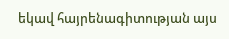եկավ հայրենագիտության այս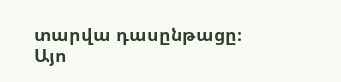տարվա դասընթացը։
Այո